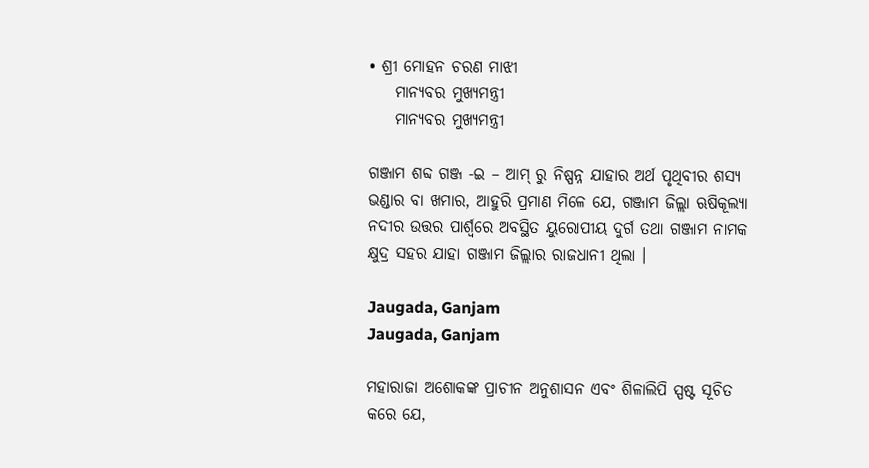• ଶ୍ରୀ ମୋହନ ଚରଣ ମାଝୀ
    ମାନ୍ୟବର ମୁଖ୍ୟମନ୍ତ୍ରୀ
    ମାନ୍ୟବର ମୁଖ୍ୟମନ୍ତ୍ରୀ

ଗଞ୍ଜାମ ଶବ୍ଦ ଗଞ୍ଜ -ଇ – ଆମ୍ ରୁ ନିଷ୍ପନ୍ନ ଯାହାର ଅର୍ଥ ପୃଥିବୀର ଶସ୍ୟ ଭଣ୍ଡାର ବା ଖମାର, ଆହୁରି ପ୍ରମାଣ ମିଳେ ଯେ, ଗଞ୍ଜାମ ଜିଲ୍ଲା ଋଷିକୂଲ୍ୟା ନଦୀର ଉତ୍ତର ପାର୍ଶ୍ୱରେ ଅବସ୍ଥିତ ୟୁରୋପୀୟ ଦୁର୍ଗ ତଥା ଗଞ୍ଜାମ ନାମକ କ୍ଷୁଦ୍ର ସହର ଯାହା ଗଞ୍ଜାମ ଜିଲ୍ଲାର ରାଜଧାନୀ ଥିଲା ।

Jaugada, Ganjam
Jaugada, Ganjam

ମହାରାଜା ଅଶୋକଙ୍କ ପ୍ରାଚୀନ ଅନୁଶାସନ ଏବଂ ଶିଳାଲିପି ସ୍ପଷ୍ଟ ସୂଚିତ କରେ ଯେ,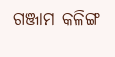ଗଞ୍ଜାମ କଳିଙ୍ଗ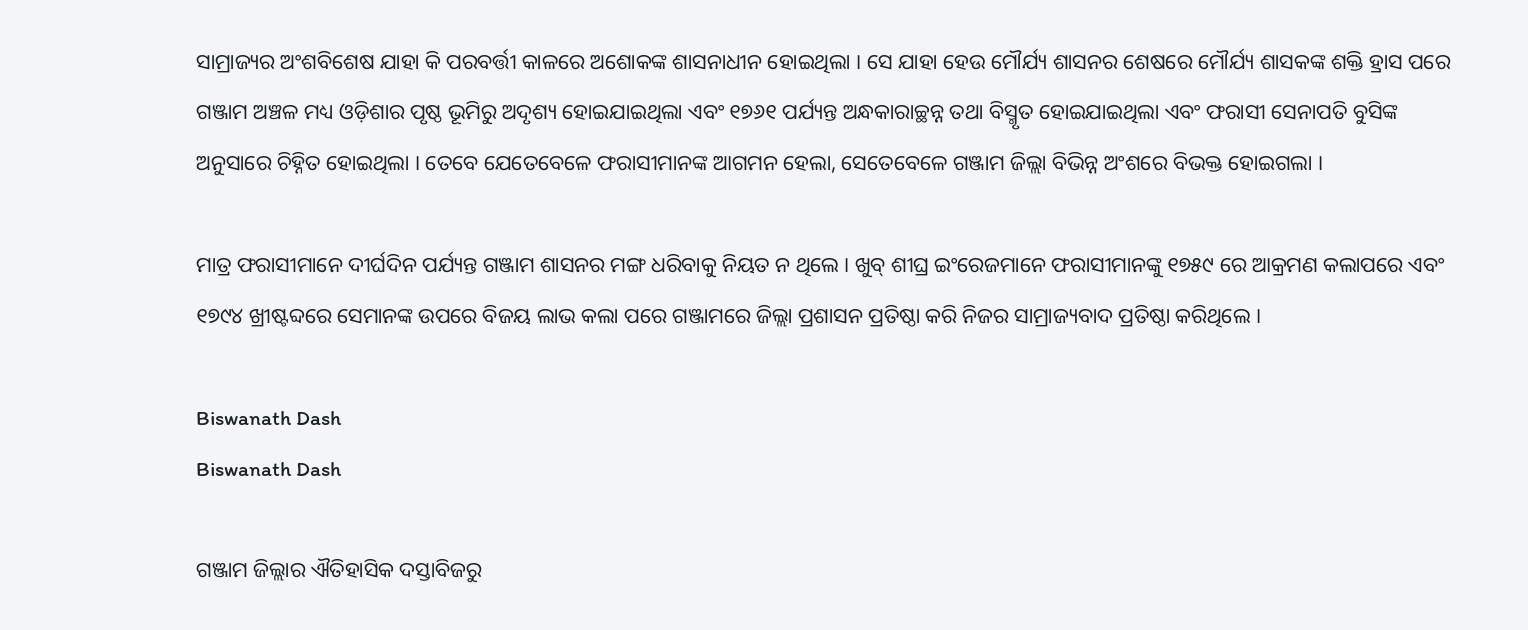ସାମ୍ରାଜ୍ୟର ଅଂଶବିଶେଷ ଯାହା କି ପରବର୍ତ୍ତୀ କାଳରେ ଅଶୋକଙ୍କ ଶାସନାଧୀନ ହୋଇଥିଲା । ସେ ଯାହା ହେଉ ମୌର୍ଯ୍ୟ ଶାସନର ଶେଷରେ ମୌର୍ଯ୍ୟ ଶାସକଙ୍କ ଶକ୍ତି ହ୍ରାସ ପରେ ଗଞ୍ଜାମ ଅଞ୍ଚଳ ମଧ୍ୟ ଓଡ଼ିଶାର ପୃଷ୍ଠ ଭୂମିରୁ ଅଦୃଶ୍ୟ ହୋଇଯାଇଥିଲା ଏବଂ ୧୭୬୧ ପର୍ଯ୍ୟନ୍ତ ଅନ୍ଧକାରାଚ୍ଛନ୍ନ ତଥା ବିସ୍ମୃତ ହୋଇଯାଇଥିଲା ଏବଂ ଫରାସୀ ସେନାପତି ବୁସିଙ୍କ ଅନୁସାରେ ଚିହ୍ନିତ ହୋଇଥିଲା । ତେବେ ଯେତେବେଳେ ଫରାସୀମାନଙ୍କ ଆଗମନ ହେଲା, ସେତେବେଳେ ଗଞ୍ଜାମ ଜିଲ୍ଲା ବିଭିନ୍ନ ଅଂଶରେ ବିଭକ୍ତ ହୋଇଗଲା ।

ମାତ୍ର ଫରାସୀମାନେ ଦୀର୍ଘଦିନ ପର୍ଯ୍ୟନ୍ତ ଗଞ୍ଜାମ ଶାସନର ମଙ୍ଗ ଧରିବାକୁ ନିୟତ ନ ଥିଲେ । ଖୁବ୍ ଶୀଘ୍ର ଇଂରେଜମାନେ ଫରାସୀମାନଙ୍କୁ ୧୭୫୯ ରେ ଆକ୍ରମଣ କଲାପରେ ଏବଂ ୧୭୯୪ ଖ୍ରୀଷ୍ଟବ୍ଦରେ ସେମାନଙ୍କ ଉପରେ ବିଜୟ ଲାଭ କଲା ପରେ ଗଞ୍ଜାମରେ ଜିଲ୍ଲା ପ୍ରଶାସନ ପ୍ରତିଷ୍ଠା କରି ନିଜର ସାମ୍ରାଜ୍ୟବାଦ ପ୍ରତିଷ୍ଠା କରିଥିଲେ ।

Biswanath Dash
Biswanath Dash

ଗଞ୍ଜାମ ଜିଲ୍ଲାର ଐତିହାସିକ ଦସ୍ତାବିଜରୁ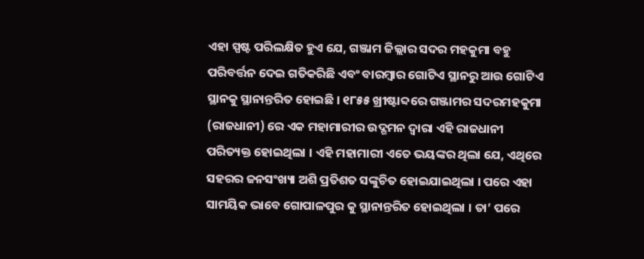ଏହା ସ୍ପଷ୍ଟ ପରିଲକ୍ଷିତ ହୁଏ ଯେ, ଗଞ୍ଜାମ ଜିଲ୍ଲାର ସଦର ମହକୁମା ବହୁ ପରିବର୍ତ୍ତନ ଦେଇ ଗତିକରିଛି ଏବଂ ବାରମ୍ବାର ଗୋଟିଏ ସ୍ଥାନରୁ ଆଉ ଗୋଟିଏ ସ୍ଥାନକୁ ସ୍ଥାନାନ୍ତରିତ ହୋଇଛି । ୧୮୫୫ ଖ୍ରୀଷ୍ଟାବ୍ଦରେ ଗଞ୍ଜାମର ସଦରମହକୁମା (ରାଜଧାନୀ) ରେ ଏକ ମହାମାରୀର ଉଦ୍ଗମନ ଦ୍ଵାରା ଏହି ରାଜଧାନୀ ପରିତ୍ୟକ୍ତ ହୋଇଥିଲା । ଏହି ମହାମାରୀ ଏତେ ଭୟଙ୍କର ଥିଲା ଯେ, ଏଥିରେ ସହରର ଜନସଂଖ୍ୟା ଅଶି ପ୍ରତିଶତ ସଙ୍କୁଚିତ ହୋଇଯାଇଥିଲା । ପରେ ଏହା ସାମୟିକ ଭାବେ ଗୋପାଳପୁର କୁ ସ୍ଥାନାନ୍ତରିତ ହୋଇଥିଲା । ତା’ ପରେ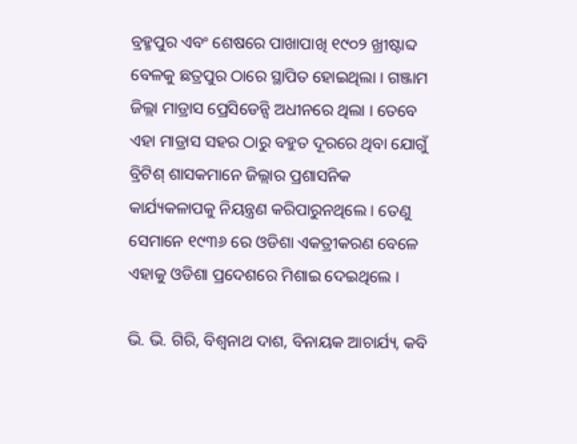ବ୍ରହ୍ମପୁର ଏବଂ ଶେଷରେ ପାଖାପାଖି ୧୯୦୨ ଖ୍ରୀଷ୍ଟାବ୍ଦ ବେଳକୁ ଛତ୍ରପୁର ଠାରେ ସ୍ଥାପିତ ହୋଇଥିଲା । ଗଞ୍ଜାମ ଜିଲ୍ଲା ମାଡ୍ରାସ ପ୍ରେସିଡେନ୍ସି ଅଧୀନରେ ଥିଲା । ତେବେ ଏହା ମାଡ୍ରାସ ସହର ଠାରୁ ବହୁତ ଦୂରରେ ଥିବା ଯୋଗୁଁ ବ୍ରିଟିଶ୍ ଶାସକମାନେ ଜିଲ୍ଲାର ପ୍ରଶାସନିକ କାର୍ଯ୍ୟକଳାପକୁ ନିୟନ୍ତ୍ରଣ କରିପାରୁନଥିଲେ । ତେଣୁ ସେମାନେ ୧୯୩୬ ରେ ଓଡିଶା ଏକତ୍ରୀକରଣ ବେଳେ ଏହାକୁ ଓଡିଶା ପ୍ରଦେଶରେ ମିଶାଇ ଦେଇଥିଲେ ।

ଭି. ଭି. ଗିରି, ବିଶ୍ଵନାଥ ଦାଶ, ବିନାୟକ ଆଚାର୍ଯ୍ୟ, କବି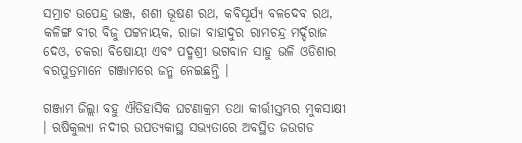ସମ୍ରାଟ ଉପେନ୍ଦ୍ର ଭଞ୍ଜ, ଶଶୀ ଭୂଷଣ ରଥ, କବିସୂର୍ଯ୍ୟ ବଳଦେବ ରଥ, କଳିଙ୍ଗ ବୀର ବିଜୁ ପଟ୍ଟନାୟକ, ରାଜା ବାହାଦୁର ରାମଚନ୍ଦ୍ର ମର୍ଦ୍ଦରାଜ ଦେଓ, ଚକରା ବିଷୋୟୀ ଏବଂ ପଦ୍ମଶ୍ରୀ ଭଗବାନ ସାହୁ ଭଳି ଓଡିଶାର ବରପୁତ୍ରମାନେ ଗଞ୍ଜାମରେ ଜନ୍ମ ନେଇଛନ୍ତି ।

ଗଞ୍ଜାମ ଜିଲ୍ଲା ବହୁ ଐତିହାସିକ ଘଟଣାକ୍ରମ ତଥା କୀର୍ତ୍ତୀସ୍ତମ୍ଭର ମୁକସାକ୍ଷୀ । ଋଷିକୁଲ୍ୟା ନଦୀର ଉପତ୍ୟକାସ୍ଥ ସଭ୍ୟତାରେ ଅବସ୍ଥିତ ଜଉଗଡ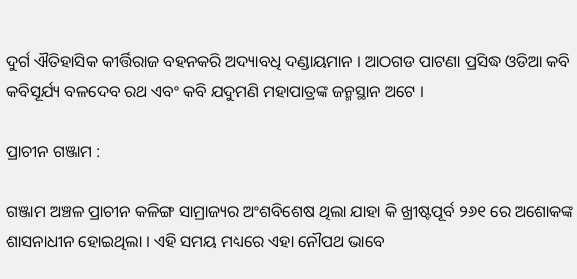ଦୁର୍ଗ ଐତିହାସିକ କୀର୍ତ୍ତିରାଜ ବହନକରି ଅଦ୍ୟାବଧି ଦଣ୍ଡାୟମାନ । ଆଠଗଡ ପାଟଣା ପ୍ରସିଦ୍ଧ ଓଡିଆ କବି କବିସୂର୍ଯ୍ୟ ବଳଦେବ ରଥ ଏବଂ କବି ଯଦୁମଣି ମହାପାତ୍ରଙ୍କ ଜନ୍ମସ୍ଥାନ ଅଟେ ।

ପ୍ରାଚୀନ ଗଞ୍ଜାମ :

ଗଞ୍ଜାମ ଅଞ୍ଚଳ ପ୍ରାଚୀନ କଳିଙ୍ଗ ସାମ୍ରାଜ୍ୟର ଅଂଶବିଶେଷ ଥିଲା ଯାହା କି ଖ୍ରୀଷ୍ଟପୂର୍ବ ୨୬୧ ରେ ଅଶୋକଙ୍କ ଶାସନାଧୀନ ହୋଇଥିଲା । ଏହି ସମୟ ମଧ୍ୟରେ ଏହା ନୌପଥ ଭାବେ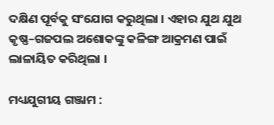ଦକ୍ଷିଣ ପୂର୍ବକୁ ସଂଯୋଗ କରୁଥିଲା । ଏହାର ଯୁଥ ଯୁଥ କୃଷ୍ଣ–ଗଜପଲ ଅଶୋକଙ୍କୁ କଳିଙ୍ଗ ଆକ୍ରମଣ ପାଇଁ ଲାଳାୟିତ କରିଥିଲା ।

ମଧ୍ୟଯୁଗୀୟ ଗଞ୍ଜାମ :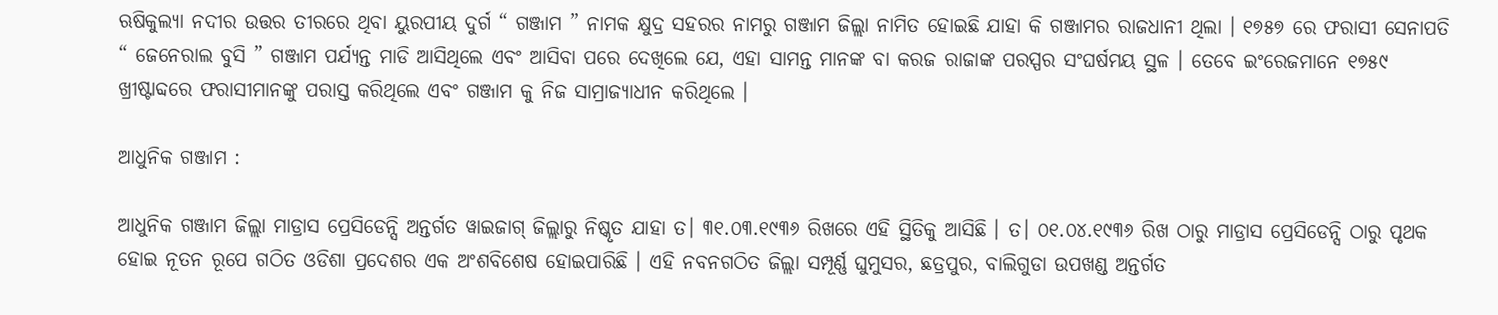ଋଷିକୁଲ୍ୟା ନଦୀର ଉତ୍ତର ତୀରରେ ଥିବା ୟୁରପୀୟ ଦୁର୍ଗ “ ଗଞ୍ଜାମ ” ନାମକ କ୍ଷୁଦ୍ର ସହରର ନାମରୁ ଗଞ୍ଜାମ ଜିଲ୍ଲା ନାମିତ ହୋଇଛି ଯାହା କି ଗଞ୍ଜାମର ରାଜଧାନୀ ଥିଲା । ୧୭୫୭ ରେ ଫରାସୀ ସେନାପତି “ ଜେନେରାଲ ବୁସି ” ଗଞ୍ଜାମ ପର୍ଯ୍ୟନ୍ତ ମାଡି ଆସିଥିଲେ ଏବଂ ଆସିବା ପରେ ଦେଖିଲେ ଯେ, ଏହା ସାମନ୍ତ ମାନଙ୍କ ବା କରଜ ରାଜାଙ୍କ ପରସ୍ପର ସଂଘର୍ଷମୟ ସ୍ଥଳ । ତେବେ ଇଂରେଜମାନେ ୧୭୫୯ ଖ୍ରୀଷ୍ଟାବ୍ଦରେ ଫରାସୀମାନଙ୍କୁ ପରାସ୍ତ କରିଥିଲେ ଏବଂ ଗଞ୍ଜାମ କୁ ନିଜ ସାମ୍ରାଜ୍ୟାଧୀନ କରିଥିଲେ ।

ଆଧୁନିକ ଗଞ୍ଜାମ :

ଆଧୁନିକ ଗଞ୍ଜାମ ଜିଲ୍ଲା ମାଡ୍ରାସ ପ୍ରେସିଡେନ୍ସି ଅନ୍ତର୍ଗତ ୱାଇଜାଗ୍ ଜିଲ୍ଲାରୁ ନିଷ୍କୃତ ଯାହା ତ। ୩୧.୦୩.୧୯୩୬ ରିଖରେ ଏହି ସ୍ଥିତିକୁ ଆସିଛି । ତ। ୦୧.୦୪.୧୯୩୬ ରିଖ ଠାରୁ ମାଡ୍ରାସ ପ୍ରେସିଡେନ୍ସି ଠାରୁ ପୃଥକ ହୋଇ ନୂତନ ରୂପେ ଗଠିତ ଓଡିଶା ପ୍ରଦେଶର ଏକ ଅଂଶବିଶେଷ ହୋଇପାରିଛି । ଏହି ନବନଗଠିତ ଜିଲ୍ଲା ସମ୍ପୂର୍ଣ୍ଣ ଘୁମୁସର, ଛତ୍ରପୁର, ବାଲିଗୁଡା ଉପଖଣ୍ଡ ଅନ୍ତର୍ଗତ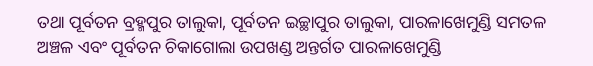ତଥା ପୂର୍ବତନ ବ୍ରହ୍ମପୁର ତାଲୁକା, ପୂର୍ବତନ ଇଚ୍ଛାପୁର ତାଲୁକା, ପାରଳାଖେମୁଣ୍ଡି ସମତଳ ଅଞ୍ଚଳ ଏବଂ ପୂର୍ବତନ ଚିକାଗୋଲା ଉପଖଣ୍ଡ ଅନ୍ତର୍ଗତ ପାରଳାଖେମୁଣ୍ଡି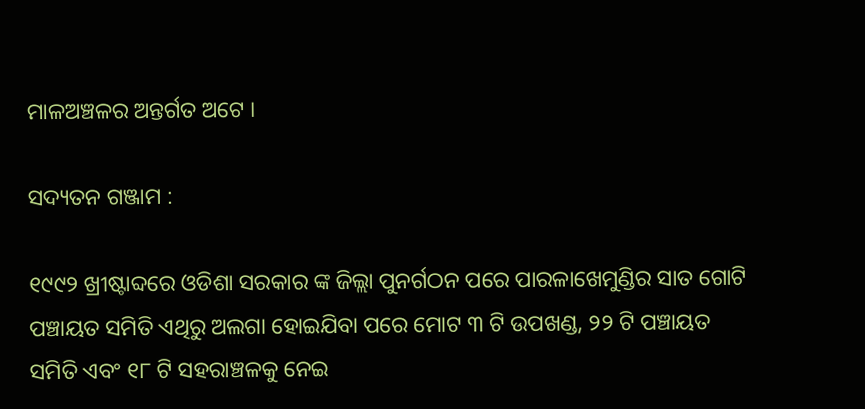ମାଳଅଞ୍ଚଳର ଅନ୍ତର୍ଗତ ଅଟେ ।

ସଦ୍ୟତନ ଗଞ୍ଜାମ :

୧୯୯୨ ଖ୍ରୀଷ୍ଟାବ୍ଦରେ ଓଡିଶା ସରକାର ଙ୍କ ଜିଲ୍ଲା ପୁନର୍ଗଠନ ପରେ ପାରଳାଖେମୁଣ୍ଡିର ସାତ ଗୋଟି ପଞ୍ଚାୟତ ସମିତି ଏଥିରୁ ଅଲଗା ହୋଇଯିବା ପରେ ମୋଟ ୩ ଟି ଉପଖଣ୍ଡ, ୨୨ ଟି ପଞ୍ଚାୟତ ସମିତି ଏବଂ ୧୮ ଟି ସହରାଞ୍ଚଳକୁ ନେଇ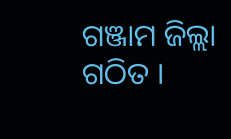ଗଞ୍ଜାମ ଜିଲ୍ଲା ଗଠିତ ।